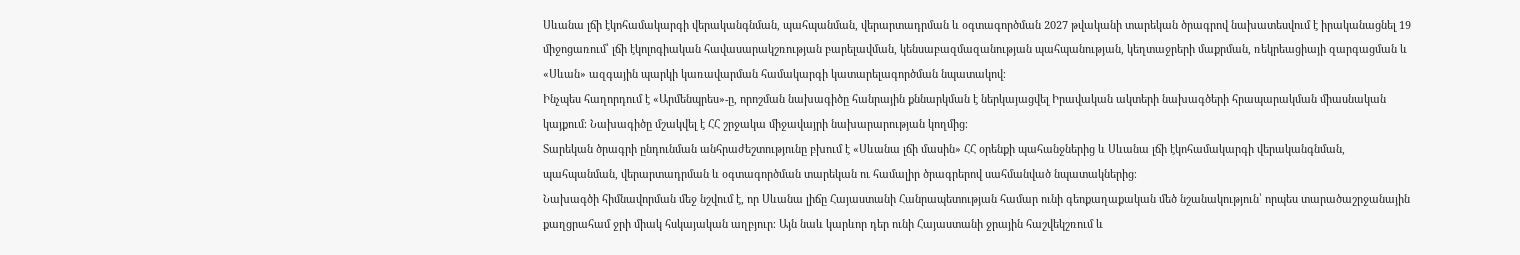Սևանա լճի էկոհամակարգի վերականգնման, պահպանման, վերարտադրման և օգտագործման 2027 թվականի տարեկան ծրագրով նախատեսվում է իրականացնել 19 միջոցառում՝ լճի էկոլոգիական հավասարակշռության բարելավման, կենսաբազմազանության պահպանության, կեղտաջրերի մաքրման, ռեկրեացիայի զարգացման և «Սևան» ազգային պարկի կառավարման համակարգի կատարելագործման նպատակով։
Ինչպես հաղորդում է «Արմենպրես»-ը, որոշման նախագիծը հանրային քննարկման է ներկայացվել Իրավական ակտերի նախագծերի հրապարակման միասնական կայքում։ Նախագիծը մշակվել է ՀՀ շրջակա միջավայրի նախարարության կողմից։
Տարեկան ծրագրի ընդունման անհրաժեշտությունը բխում է «Սևանա լճի մասին» ՀՀ օրենքի պահանջներից և Սևանա լճի էկոհամակարգի վերականգնման, պահպանման, վերարտադրման և օգտագործման տարեկան ու համալիր ծրագրերով սահմանված նպատակներից։
Նախագծի հիմնավորման մեջ նշվում է, որ Սևանա լիճը Հայաստանի Հանրապետության համար ունի գեոքաղաքական մեծ նշանակություն՝ որպես տարածաշրջանային քաղցրահամ ջրի միակ հսկայական աղբյուր։ Այն նաև կարևոր դեր ունի Հայաստանի ջրային հաշվեկշռում և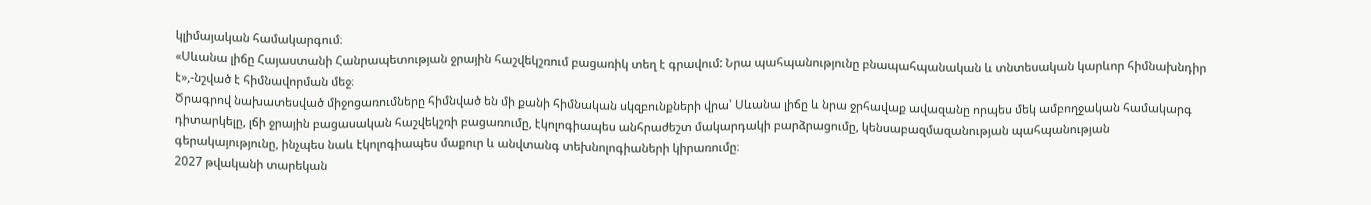կլիմայական համակարգում։
«Սևանա լիճը Հայաստանի Հանրապետության ջրային հաշվեկշռում բացառիկ տեղ է գրավում: Նրա պահպանությունը բնապահպանական և տնտեսական կարևոր հիմնախնդիր է»,-նշված է հիմնավորման մեջ։
Ծրագրով նախատեսված միջոցառումները հիմնված են մի քանի հիմնական սկզբունքների վրա՝ Սևանա լիճը և նրա ջրհավաք ավազանը որպես մեկ ամբողջական համակարգ դիտարկելը, լճի ջրային բացասական հաշվեկշռի բացառումը, էկոլոգիապես անհրաժեշտ մակարդակի բարձրացումը, կենսաբազմազանության պահպանության գերակայությունը, ինչպես նաև էկոլոգիապես մաքուր և անվտանգ տեխնոլոգիաների կիրառումը։
2027 թվականի տարեկան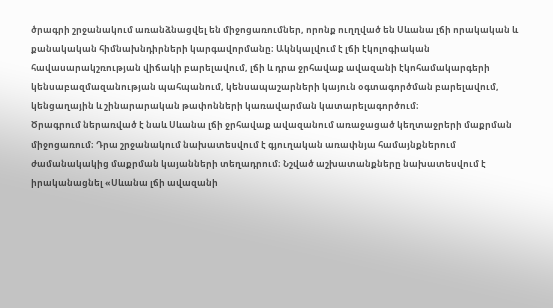ծրագրի շրջանակում առանձնացվել են միջոցառումներ, որոնք ուղղված են Սևանա լճի որակական և քանակական հիմնախնդիրների կարգավորմանը։ Ակնկալվում է լճի էկոլոգիական հավասարակշռության վիճակի բարելավում, լճի և դրա ջրհավաք ավազանի էկոհամակարգերի կենսաբազմազանության պահպանում, կենսապաշարների կայուն օգտագործման բարելավում, կենցաղային և շինարարական թափոնների կառավարման կատարելագործում։
Ծրագրում ներառված է նաև Սևանա լճի ջրհավաք ավազանում առաջացած կեղտաջրերի մաքրման միջոցառում։ Դրա շրջանակում նախատեսվում է գյուղական առափնյա համայնքներում ժամանակակից մաքրման կայանների տեղադրում։ Նշված աշխատանքները նախատեսվում է իրականացնել «Սևանա լճի ավազանի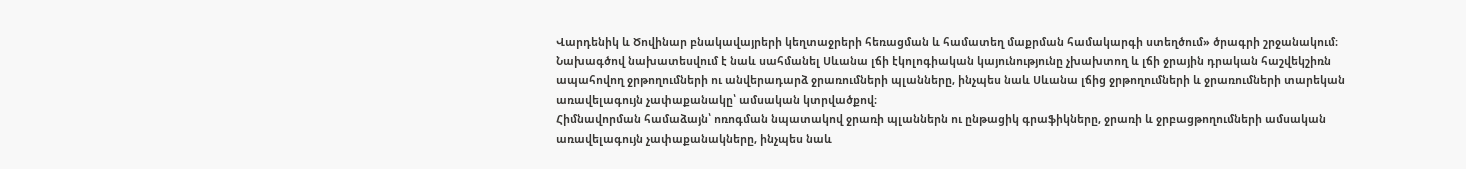Վարդենիկ և Ծովինար բնակավայրերի կեղտաջրերի հեռացման և համատեղ մաքրման համակարգի ստեղծում» ծրագրի շրջանակում։
Նախագծով նախատեսվում է նաև սահմանել Սևանա լճի էկոլոգիական կայունությունը չխախտող և լճի ջրային դրական հաշվեկշիռն ապահովող ջրթողումների ու անվերադարձ ջրառումների պլանները, ինչպես նաև Սևանա լճից ջրթողումների և ջրառումների տարեկան առավելագույն չափաքանակը՝ ամսական կտրվածքով։
Հիմնավորման համաձայն՝ ոռոգման նպատակով ջրառի պլաններն ու ընթացիկ գրաֆիկները, ջրառի և ջրբացթողումների ամսական առավելագույն չափաքանակները, ինչպես նաև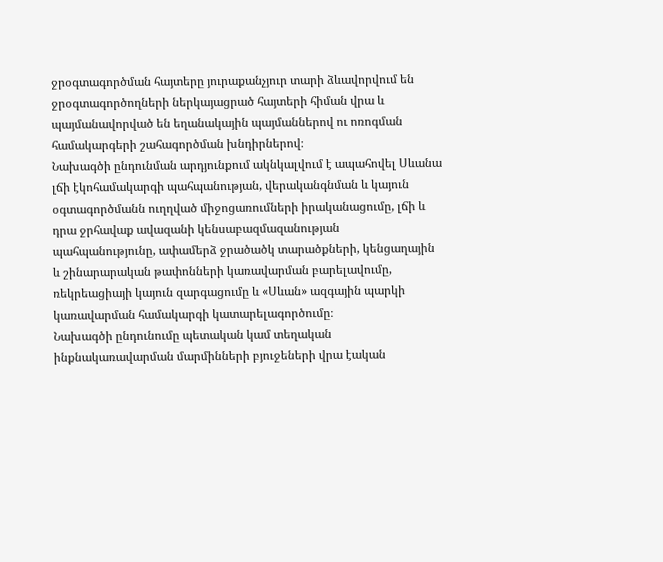ջրօգտագործման հայտերը յուրաքանչյուր տարի ձևավորվում են ջրօգտագործողների ներկայացրած հայտերի հիման վրա և պայմանավորված են եղանակային պայմաններով ու ոռոգման համակարգերի շահագործման խնդիրներով։
Նախագծի ընդունման արդյունքում ակնկալվում է ապահովել Սևանա լճի էկոհամակարգի պահպանության, վերականգնման և կայուն օգտագործմանն ուղղված միջոցառումների իրականացումը, լճի և դրա ջրհավաք ավազանի կենսաբազմազանության պահպանությունը, ափամերձ ջրածածկ տարածքների, կենցաղային և շինարարական թափոնների կառավարման բարելավումը, ռեկրեացիայի կայուն զարգացումը և «Սևան» ազգային պարկի կառավարման համակարգի կատարելագործումը։
Նախագծի ընդունումը պետական կամ տեղական ինքնակառավարման մարմինների բյուջեների վրա էական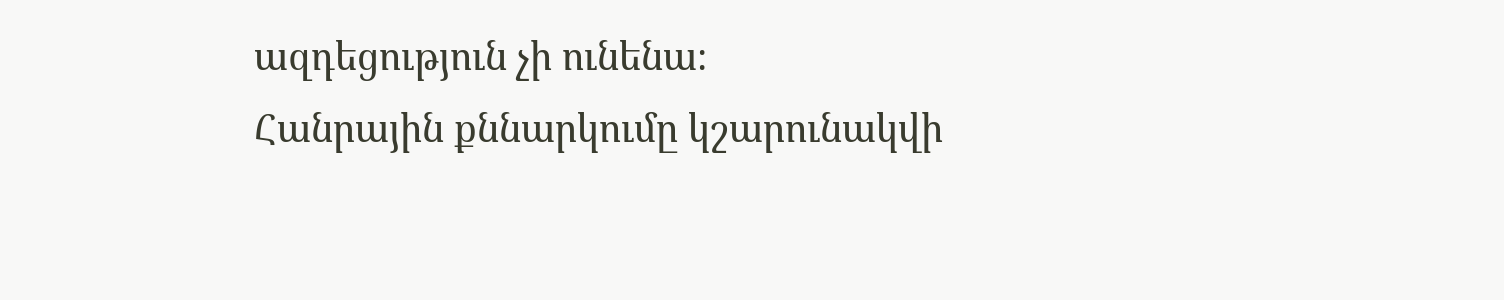ազդեցություն չի ունենա։
Հանրային քննարկումը կշարունակվի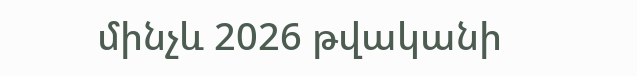մինչև 2026 թվականի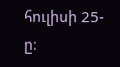հուլիսի 25-ը։